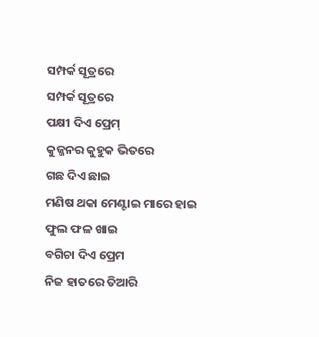ସମ୍ପର୍କ ସୂତ୍ରରେ
ସମ୍ପର୍କ ସୂତ୍ରରେ
ପକ୍ଷୀ ଦିଏ ପ୍ରେମ୍
କୁଜ୍ଜନର କୁହୁକ ଭିତରେ
ଗଛ ଦିଏ ଛାଇ
ମଣିଷ ଥକା ମେଣ୍ଟାଇ ମାରେ ହାଇ
ଫୁଲ ଫଳ ଖାଇ
ବଗିଚା ଦିଏ ପ୍ରେମ
ନିଜ ହାତରେ ତିଆରି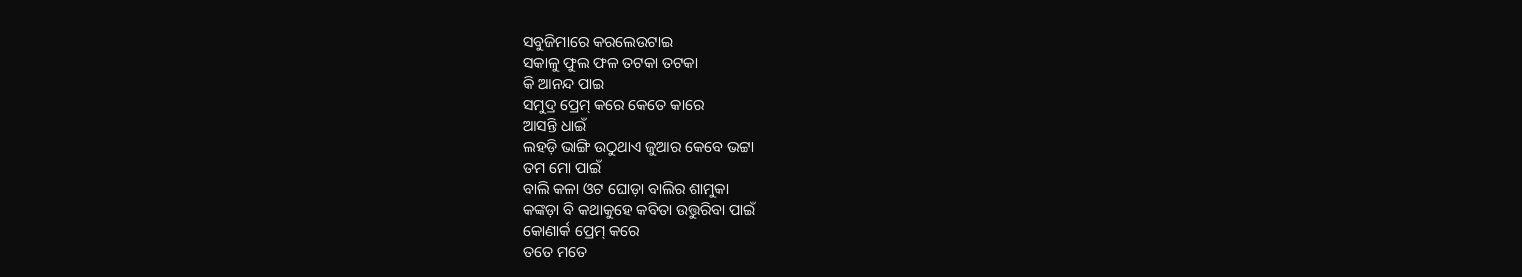ସବୁଜିମାରେ କରଲେଉଟାଇ
ସକାଳୁ ଫୁଲ ଫଳ ତଟକା ତଟକା
କି ଆନନ୍ଦ ପାଇ
ସମୁଦ୍ର ପ୍ରେମ୍ କରେ କେତେ କାରେ
ଆସନ୍ତି ଧାଇଁ
ଲହଡ଼ି ଭାଙ୍ଗି ଉଠୁଥାଏ ଜୁଆର କେବେ ଭଟ୍ଟା
ତମ ମୋ ପାଇଁ
ବାଲି କଳା ଓଟ ଘୋଡ଼ା ବାଲିର ଶାମୁକା
କଙ୍କଡ଼ା ବି କଥାକୁହେ କବିତା ଉତ୍ତୁରିବା ପାଇଁ
କୋଣାର୍କ ପ୍ରେମ୍ କରେ
ତତେ ମତେ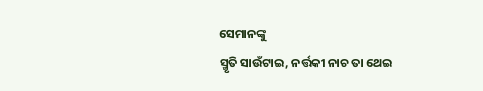ସେମାନଙ୍କୁ
ସ୍ମୃତି ସାଉଁଟାଇ, ନର୍ତ୍ତକୀ ନାଚ ତା ଥେଇ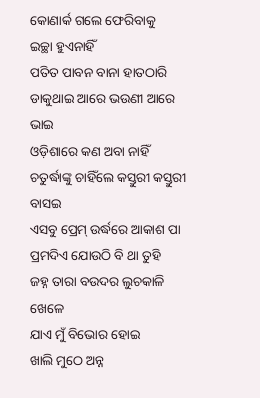କୋଣାର୍କ ଗଲେ ଫେରିବାକୁ
ଇଚ୍ଛା ହୁଏନାହିଁ
ପତିତ ପାବନ ବାନା ହାତଠାରି
ଡାକୁଥାଇ ଆରେ ଭଉଣୀ ଆରେ ଭାଇ
ଓଡ଼ିଶାରେ କଣ ଅବା ନାହିଁ
ଚତୁର୍ଦ୍ଧାଙ୍କୁ ଚାହିଁଲେ କସ୍ତୁରୀ କସ୍ତୁରୀ ବାସଇ
ଏସବୁ ପ୍ରେମ୍ ଉର୍ଦ୍ଧରେ ଆକାଶ ପା
ପ୍ରମଦିଏ ଯୋଉଠି ବି ଥା ତୁହି
ଜହ୍ନ ତାରା ବଉଦର ଲୁଚକାଳି ଖେଳେ
ଯାଏ ମୁଁ ବିଭୋର ହୋଇ
ଖାଲି ମୁଠେ ଅନ୍ନ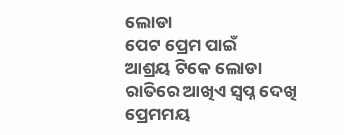ଲୋଡା
ପେଟ ପ୍ରେମ ପାଇଁ
ଆଶ୍ରୟ ଟିକେ ଲୋଡା
ରାତିରେ ଆଖିଏ ସ୍ଵପ୍ନ ଦେଖି
ପ୍ରେମମୟ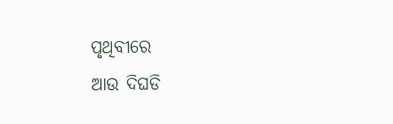ପୃଥିବୀରେ
ଆଉ ଦିଘଡି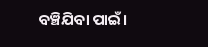ବଞ୍ଚିଯିବା ପାଇଁ।